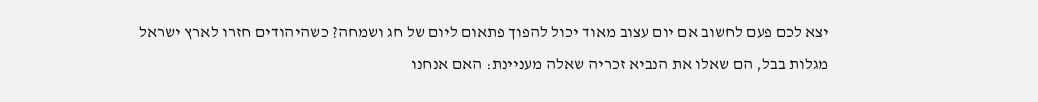יצא לכם פעם לחשוב אם יום עצוב מאוד יכול להפוך פתאום ליום של חג ושמחה? כשהיהודים חזרו לארץ ישראל מגלות בבל, הם שאלו את הנביא זכריה שאלה מעניינת: האם אנחנו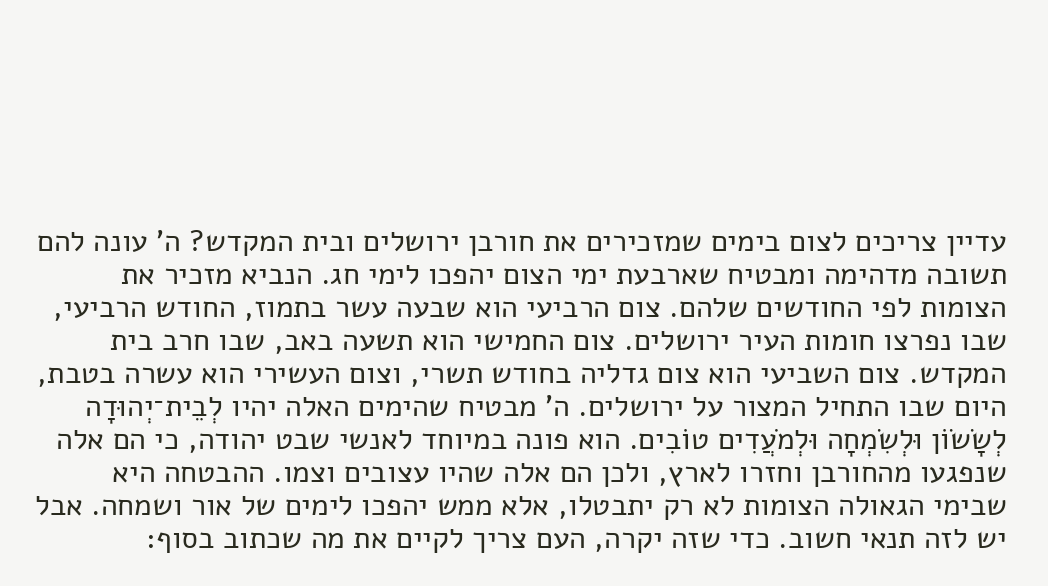עדיין צריכים לצום בימים שמזכירים את חורבן ירושלים ובית המקדש? ה' עונה להם תשובה מדהימה ומבטיח שארבעת ימי הצום יהפכו לימי חג. הנביא מזכיר את הצומות לפי החודשים שלהם. צום הרביעי הוא שבעה עשר בתמוז, החודש הרביעי, שבו נפרצו חומות העיר ירושלים. צום החמישי הוא תשעה באב, שבו חרב בית המקדש. צום השביעי הוא צום גדליה בחודש תשרי, וצום העשירי הוא עשרה בטבת, היום שבו התחיל המצור על ירושלים. ה' מבטיח שהימים האלה יהיו לְבֵית־יְהוּדָה לְשָׂשׂוֹן וּלְשִׂמְחָה וּלְמֹעֲדִים טוֹבִים. הוא פונה במיוחד לאנשי שבט יהודה, כי הם אלה שנפגעו מהחורבן וחזרו לארץ, ולכן הם אלה שהיו עצובים וצמו. ההבטחה היא שבימי הגאולה הצומות לא רק יתבטלו, אלא ממש יהפכו לימים של אור ושמחה. אבל יש לזה תנאי חשוב. כדי שזה יקרה, העם צריך לקיים את מה שכתוב בסוף: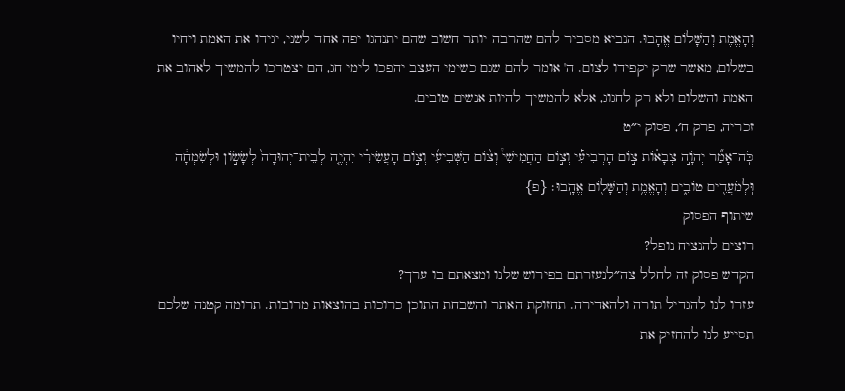וְהָאֱמֶת וְהַשָּׁלוֹם אֱהָבוּ. הנביא מסביר להם שהרבה יותר חשוב שהם יתנהגו יפה אחד לשני, יגידו את האמת ויחיו בשלום, מאשר שרק יקפידו לצום. ה' אומר להם שגם כשימי העצב יהפכו לימי חג, הם יצטרכו להמשיך לאהוב את האמת והשלום ולא רק לחגוג, אלא להמשיך להיות אנשים טובים.
זכריה, פרק ח׳, פסוק י״ט
כֹּֽה־אָמַ֞ר יְהֹוָ֣ה צְבָא֗וֹת צ֣וֹם הָרְבִיעִ֡י וְצ֣וֹם הַחֲמִישִׁי֩ וְצ֨וֹם הַשְּׁבִיעִ֜י וְצ֣וֹם הָעֲשִׂירִ֗י יִהְיֶ֤ה לְבֵית־יְהוּדָה֙ לְשָׂשׂ֣וֹן וּלְשִׂמְחָ֔ה וּֽלְמֹעֲדִ֖ים טוֹבִ֑ים וְהָאֱמֶ֥ת וְהַשָּׁל֖וֹם אֱהָֽבוּ׃ {פ}
שיתוף הפסוק
רוצים להנציח נופל?
הקדש פסוק זה לחלל צה״לנעזרתם בפירוש שלנו ומצאתם בו ערך?
עזרו לנו להגדיל תורה ולהאדירה. תחזוקת האתר והשבחת התוכן כרוכות בהוצאות מרובות. תרומה קטנה שלכם תסייע לנו להחזיק את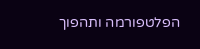הפלטפורמה ותהפוך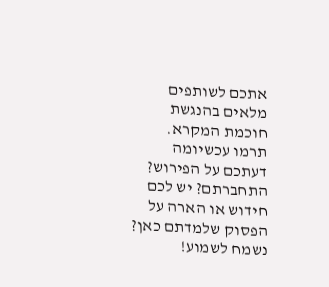אתכם לשותפים מלאים בהנגשת חוכמת המקרא.
תרמו עכשיומה דעתכם על הפירוש?
התחברתם? יש לכם חידוש או הארה על הפסוק שלמדתם כאן? נשמח לשמוע!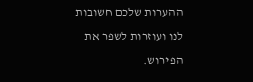ההערות שלכם חשובות לנו ועוזרות לשפר את הפירוש.